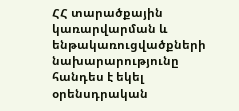ՀՀ տարածքային կառարվարման և ենթակառուցվածքների նախարարությունը հանդես է եկել օրենսդրական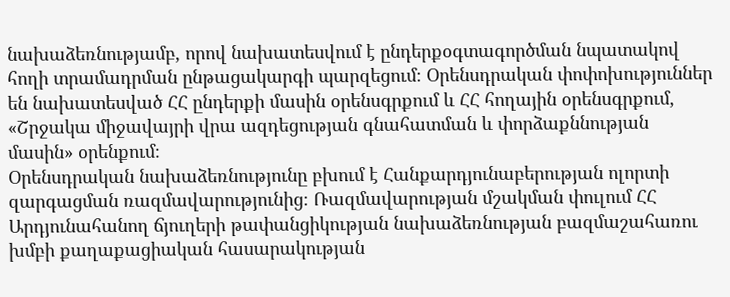նախաձեռնությամբ, որով նախատեսվում է ընդերքօգտագործման նպատակով հողի տրամադրման ընթացակարգի պարզեցում։ Օրենսդրական փոփոխություններ են նախատեսված ՀՀ ընդերքի մասին օրենսգրքում և ՀՀ հողային օրենսգրքում, «Շրջակա միջավայրի վրա ազդեցության գնահատման և փորձաքննության մասին» օրենքում։
Օրենսդրական նախաձեռնությունը բխում է Հանքարդյունաբերության ոլորտի զարգացման ռազմավարությունից։ Ռազմավարության մշակման փուլում ՀՀ Արդյունահանող ճյուղերի թափանցիկության նախաձեռնության բազմաշահառու խմբի քաղաքացիական հասարակության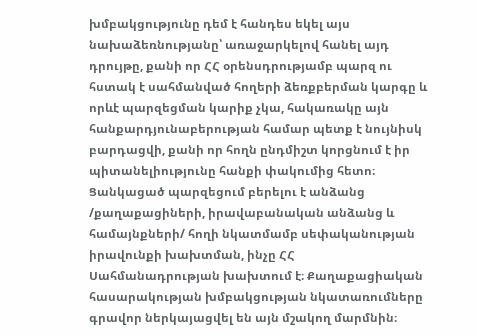խմբակցությունը դեմ է հանդես եկել այս նախաձեռնությանը՝ առաջարկելով հանել այդ դրույթը, քանի որ ՀՀ օրենսդրությամբ պարզ ու հստակ է սահմանված հողերի ձեռքբերման կարգը և որևէ պարզեցման կարիք չկա, հակառակը այն հանքարդյունաբերության համար պետք է նույնիսկ բարդացվի, քանի որ հողն ընդմիշտ կորցնում է իր պիտանելիությունը հանքի փակումից հետո։ Ցանկացած պարզեցում բերելու է անձանց /քաղաքացիների, իրավաբանական անձանց և համայնքների/ հողի նկատմամբ սեփականության իրավունքի խախտման, ինչը ՀՀ Սահմանադրության խախտում է։ Քաղաքացիական հասարակության խմբակցության նկատառումները գրավոր ներկայացվել են այն մշակող մարմնին։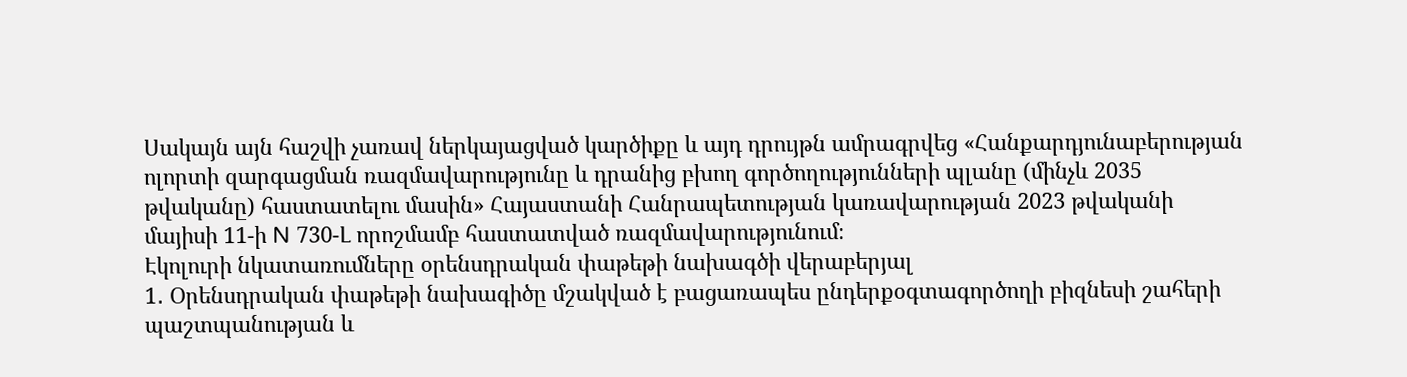Սակայն այն հաշվի չառավ ներկայացված կարծիքը և այդ դրույթն ամրագրվեց «Հանքարդյունաբերության ոլորտի զարգացման ռազմավարությունը և դրանից բխող գործողությունների պլանը (մինչև 2035 թվականը) հաստատելու մասին» Հայաստանի Հանրապետության կառավարության 2023 թվականի մայիսի 11-ի N 730-Լ որոշմամբ հաստատված ռազմավարությունում։
Էկոլուրի նկատառումները օրենսդրական փաթեթի նախագծի վերաբերյալ
1․ Օրենսդրական փաթեթի նախագիծը մշակված է բացառապես ընդերքօգտագործողի բիզնեսի շահերի պաշտպանության և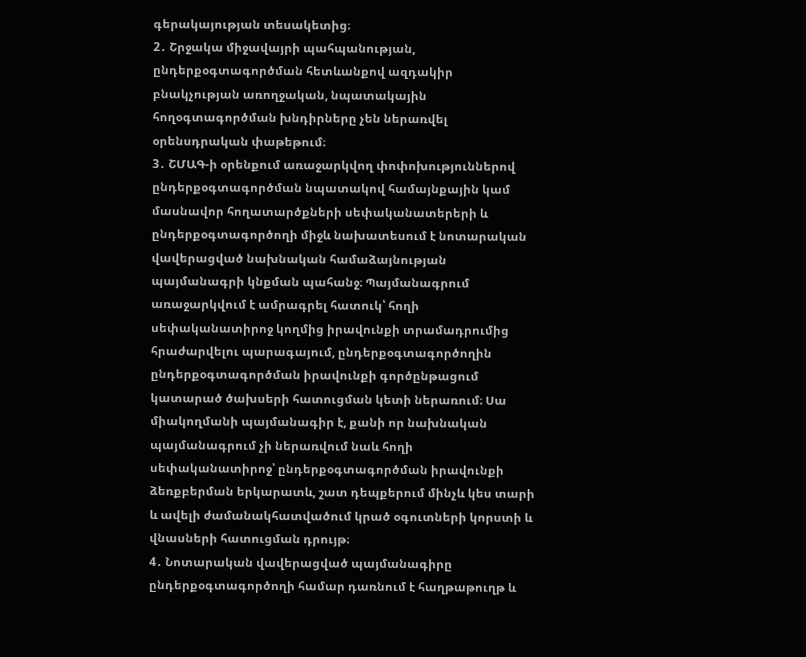գերակայության տեսակետից։
2․ Շրջակա միջավայրի պահպանության, ընդերքօգտագործման հետևանքով ազդակիր բնակչության առողջական, նպատակային հողօգտագործման խնդիրները չեն ներառվել օրենսդրական փաթեթում։
3․ ՇՄԱԳ-ի օրենքում առաջարկվող փոփոխություններով ընդերքօգտագործման նպատակով համայնքային կամ մասնավոր հողատարծքների սեփականատերերի և ընդերքօգտագործողի միջև նախատեսում է նոտարական վավերացված նախնական համաձայնության պայմանագրի կնքման պահանջ։ Պայմանագրում առաջարկվում է ամրագրել հատուկ՝ հողի սեփականատիրոջ կողմից իրավունքի տրամադրումից հրաժարվելու պարագայում, ընդերքօգտագործողին ընդերքօգտագործման իրավունքի գործընթացում կատարած ծախսերի հատուցման կետի ներառում։ Սա միակողմանի պայմանագիր է, քանի որ նախնական պայմանագրում չի ներառվում նաև հողի սեփականատիրոջ՝ ընդերքօգտագործման իրավունքի ձեռքբերման երկարատև, շատ դեպքերում մինչև կես տարի և ավելի ժամանակհատվածում կրած օգուտների կորստի և վնասների հատուցման դրույթ։
4․ Նոտարական վավերացված պայմանագիրը ընդերքօգտագործողի համար դառնում է հաղթաթուղթ և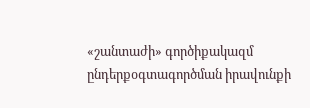«շանտաժի» գործիքակազմ ընդերքօգտագործման իրավունքի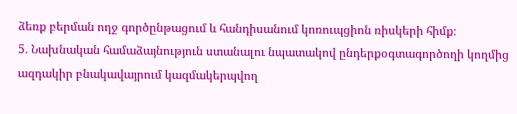ձեռք բերման ողջ գործընթացում և հանդիսանում կոռուպցիոն ռիսկերի հիմք։
5․ Նախնական համաձայնություն ստանալու նպատակով ընդերքօգտագործողի կողմից ազդակիր բնակավայրում կազմակերպվող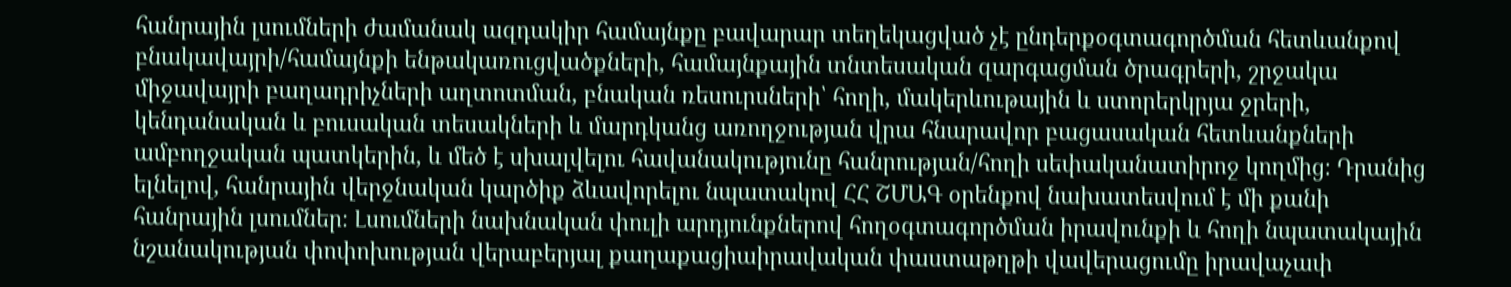հանրային լսումների ժամանակ ազդակիր համայնքը բավարար տեղեկացված չէ ընդերքօգտագործման հետևանքով բնակավայրի/համայնքի ենթակառուցվածքների, համայնքային տնտեսական զարգացման ծրագրերի, շրջակա միջավայրի բաղադրիչների աղտոտման, բնական ռեսուրսների՝ հողի, մակերևութային և ստորերկրյա ջրերի, կենդանական և բուսական տեսակների և մարդկանց առողջության վրա հնարավոր բացասական հետևանքների ամբողջական պատկերին, և մեծ է սխալվելու հավանակությունը հանրության/հողի սեփականատիրոջ կողմից։ Դրանից ելնելով, հանրային վերջնական կարծիք ձևավորելու նպատակով ՀՀ ՇՄԱԳ օրենքով նախատեսվում է մի քանի հանրային լսումներ։ Լսումների նախնական փուլի արդյունքներով հողօգտագործման իրավունքի և հողի նպատակային նշանակության փոփոխության վերաբերյալ քաղաքացիաիրավական փաստաթղթի վավերացումը իրավաչափ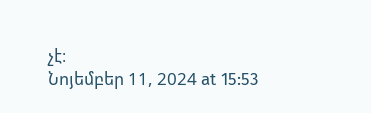չէ։
Նոյեմբեր 11, 2024 at 15:53